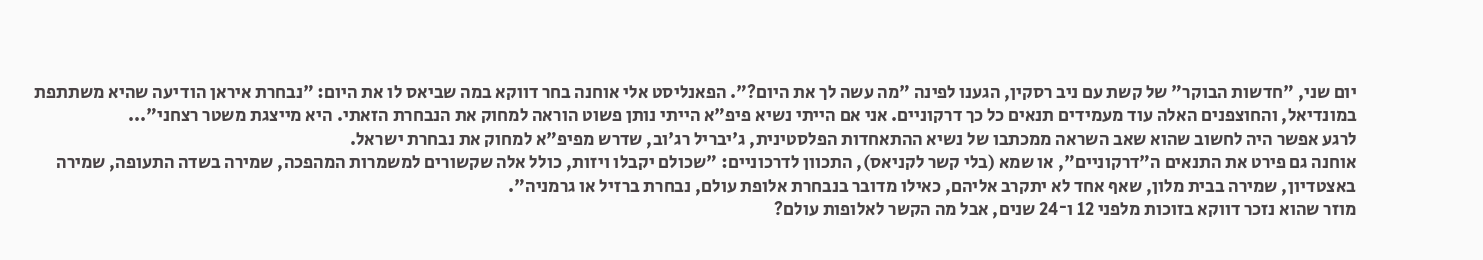יום שני, "חדשות הבוקר" של קשת עם ניב רסקין, הגענו לפינה "מה עשה לך את היום?". הפאנליסט אלי אוחנה בחר דווקא במה שביאס לו את היום: "נבחרת איראן הודיעה שהיא משתתפת במונדיאל, והחוצפנים האלה עוד מעמידים תנאים כל כך דרקוניים. אני אם הייתי נשיא פיפ"א הייתי נותן פשוט הוראה למחוק את הנבחרת הזאתי. היא מייצגת משטר רצחני"...
לרגע אפשר היה לחשוב שהוא שאב השראה ממכתבו של נשיא ההתאחדות הפלסטינית, ג'יבריל רג'וב, שדרש מפיפ"א למחוק את נבחרת ישראל.
אוחנה גם פירט את התנאים ה"דרקוניים", או שמא (בלי קשר לקניאס), התכוון לדרכוניים: "שכולם יקבלו ויזות, כולל אלה שקשורים למשמרות המהפכה, שמירה בשדה התעופה, שמירה באצטדיון, שמירה בבית מלון, שאף אחד לא יתקרב אליהם, כאילו מדובר בנבחרת אלופת עולם, נבחרת ברזיל או גרמניה".
מוזר שהוא נזכר דווקא בזוכות מלפני 12 ו־24 שנים, אבל מה הקשר לאלופות עולם?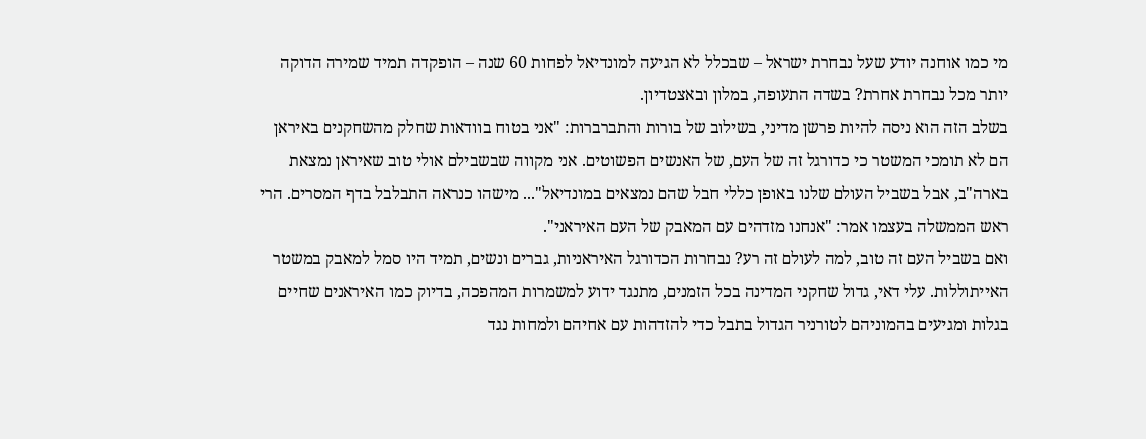מי כמו אוחנה יודע שעל נבחרת ישראל – שבכלל לא הגיעה למונדיאל לפחות 60 שנה – הופקדה תמיד שמירה הדוקה יותר מכל נבחרת אחרת? בשדה התעופה, במלון ובאצטדיון.
בשלב הזה הוא ניסה להיות פרשן מדיני, בשילוב של בורות והתברברות: "אני בטוח בוודאות שחלק מהשחקנים באיראן הם לא תומכי המשטר כי כדורגל זה של העם, של האנשים הפשוטים. אני מקווה שבשבילם אולי טוב שאיראן נמצאת בארה"ב, אבל בשביל העולם שלנו באופן כללי חבל שהם נמצאים במונדיאל"... מישהו כנראה התבלבל בדף המסרים. הרי ראש הממשלה בעצמו אמר: "אנחנו מזדהים עם המאבק של העם האיראני".
ואם בשביל העם זה טוב, למה לעולם זה רע? נבחרות הכדורגל האיראניות, גברים ונשים, תמיד היו סמל למאבק במשטר האייתוללות. עלי דאי, גדול שחקני המדינה בכל הזמנים, מתנגד ידוע למשמרות המהפכה, בדיוק כמו האיראנים שחיים בגלות ומגיעים בהמוניהם לטורניר הגדול בתבל כדי להזדהות עם אחיהם ולמחות נגד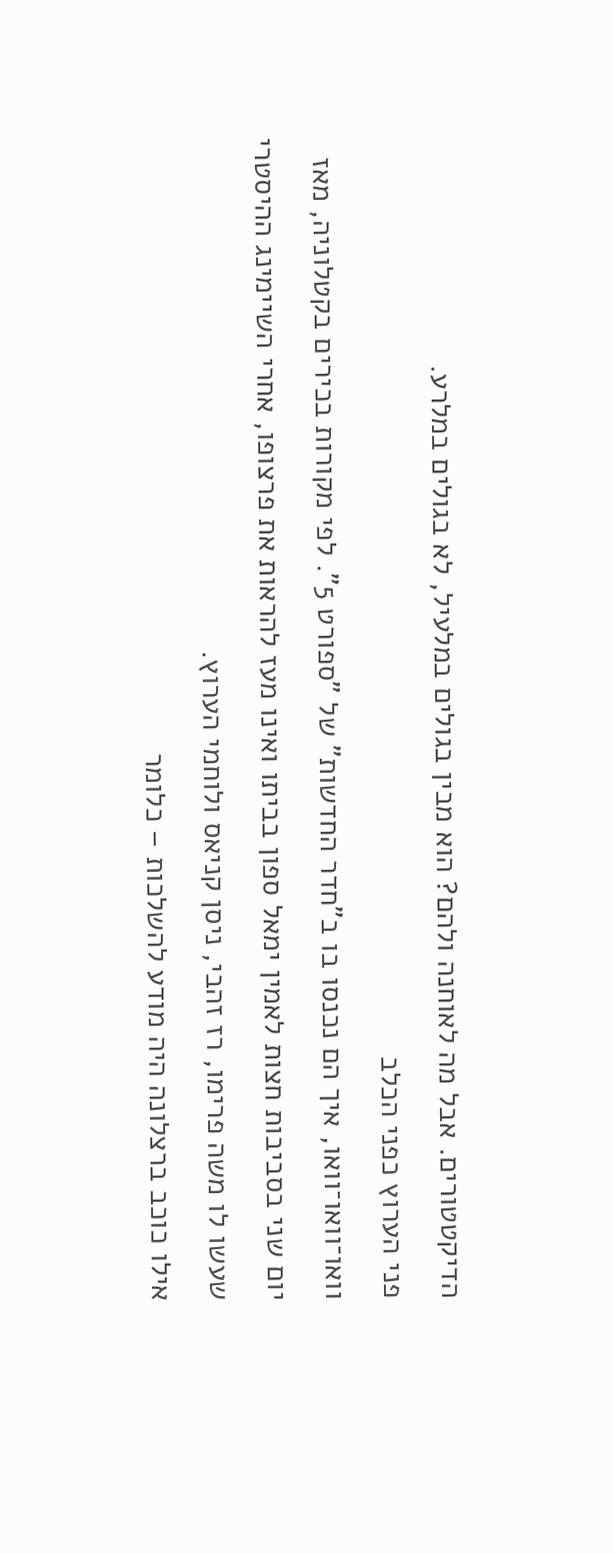הדיקטטורים. אבל מה לאוחנה ולהם? הוא מבין בגולים במלעיל, לא בגולים במלרע.
פני הערוץ כפני הכלב
וואו־וואו־וואו, איך הם נכנסו בו ב"חדר החדשות" של "ספורט 5". לפי מקורות בכירים בקטלוניה, מאז יום שני בסביבות חצות לאמין ימאל ספון בביתו ואינו מעז להראות את פרצופו, אחרי השיימינג ההיסטרי שעשו לו משה פרימו, רז זהבי, ניסן קניאס ולוחמי הערוץ.
אילו כוכב ברצלונה היה מודע להשלכות – כלומר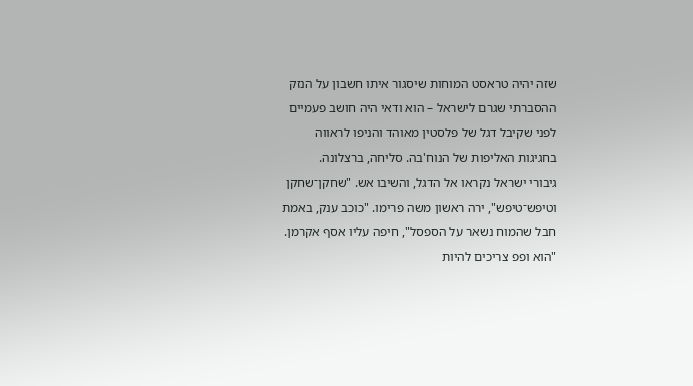שזה יהיה טראסט המוחות שיסגור איתו חשבון על הנזק ההסברתי שגרם לישראל – הוא ודאי היה חושב פעמיים לפני שקיבל דגל של פלסטין מאוהד והניפו לראווה בחגיגות האליפות של הנוח'בה. סליחה, ברצלונה.
גיבורי ישראל נקראו אל הדגל, והשיבו אש. "שחקן־שחקן וטיפש־טיפש", ירה ראשון משה פרימו. "כוכב ענק, באמת חבל שהמוח נשאר על הספסל", חיפה עליו אסף אקרמן. "הוא ופפ צריכים להיות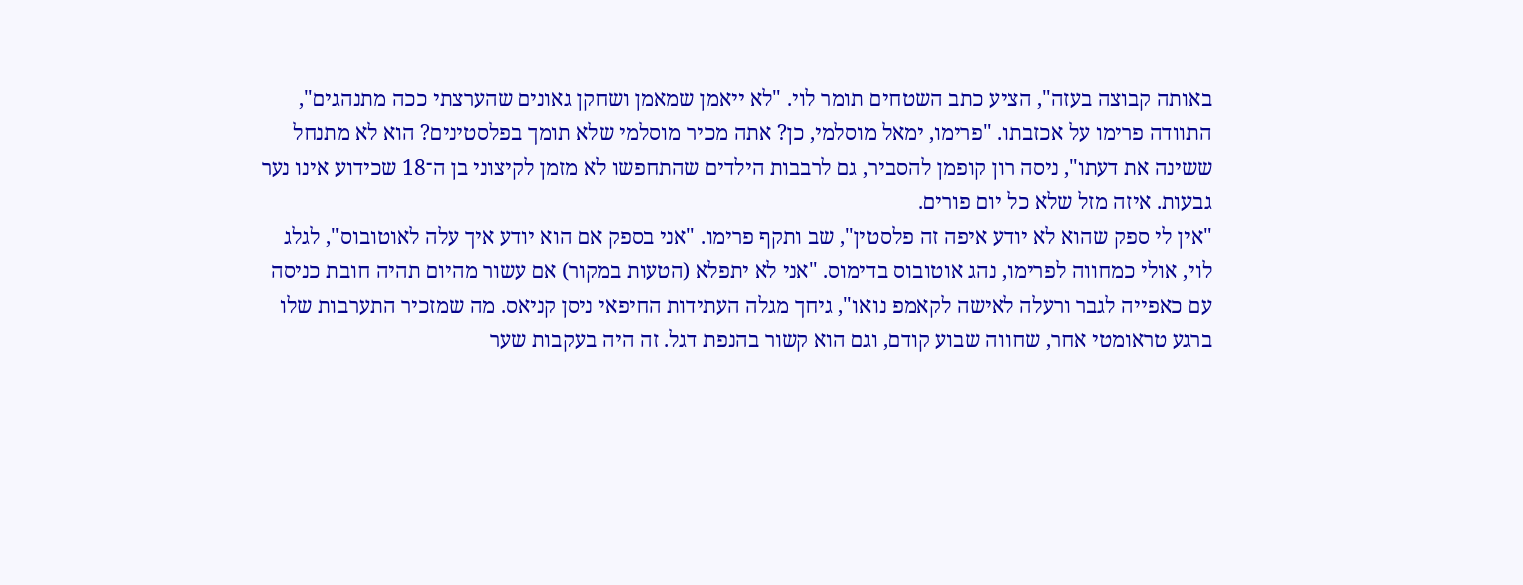באותה קבוצה בעזה", הציע כתב השטחים תומר לוי. "לא ייאמן שמאמן ושחקן גאונים שהערצתי ככה מתנהגים", התוודה פרימו על אכזבתו. "פרימו, ימאל מוסלמי, כן? אתה מכיר מוסלמי שלא תומך בפלסטינים? הוא לא מתנחל ששינה את דעתו", ניסה רון קופמן להסביר, גם לרבבות הילדים שהתחפשו לא מזמן לקיצוני בן ה־18 שכידוע אינו נער גבעות. איזה מזל שלא כל יום פורים.
"אין לי ספק שהוא לא יודע איפה זה פלסטין", שב ותקף פרימו. "אני בספק אם הוא יודע איך עלה לאוטובוס", לגלג לוי, אולי כמחווה לפרימו, נהג אוטובוס בדימוס. "אני לא יתפלא (הטעות במקור) אם עשור מהיום תהיה חובת כניסה עם כאפייה לגבר ורעלה לאישה לקאמפ נואו", גיחך מגלה העתידות החיפאי ניסן קניאס. מה שמזכיר התערבות שלו ברגע טראומטי אחר, שחווה שבוע קודם, וגם הוא קשור בהנפת דגל. זה היה בעקבות שער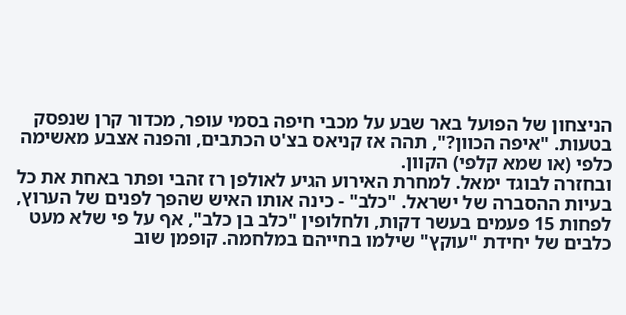הניצחון של הפועל באר שבע על מכבי חיפה בסמי עופר, מכדור קרן שנפסק בטעות. "איפה הכוון?", תהה אז קניאס בצ'ט הכתבים, והפנה אצבע מאשימה כלפי (או שמא קלפי) הקוון.
ובחזרה לבוגד ימאל. למחרת האירוע הגיע לאולפן רז זהבי ופתר באחת את כל בעיות ההסברה של ישראל. "כלב" - כינה אותו האיש שהפך לפנים של הערוץ, לפחות 15 פעמים בעשר דקות, ולחלופין "כלב בן כלב", אף על פי שלא מעט כלבים של יחידת "עוקץ" שילמו בחייהם במלחמה. קופמן שוב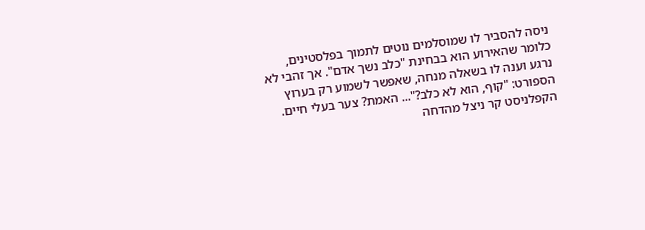ניסה להסביר לו שמוסלמים נוטים לתמוך בפלסטינים, כלומר שהאירוע הוא בבחינת "כלב נשך אדם". אך זהבי לא נרגע וענה לו בשאלה מנחה, שאפשר לשמוע רק בערוץ הספורט: "קוף, הוא לא כלב?"... האמת? צער בעלי חיים.
הקפלניסט קר ניצל מהדחה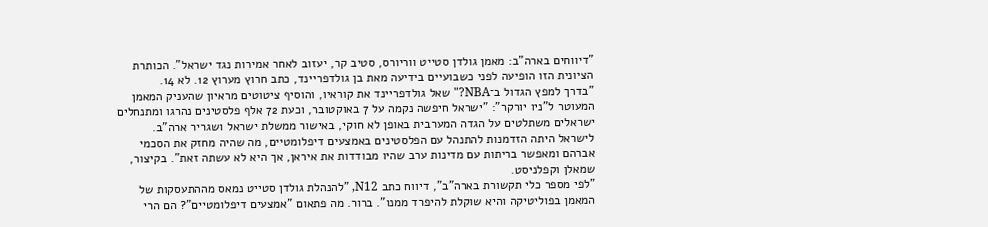"דיווחים בארה"ב: מאמן גולדן סטייט ווריורס, סטיב קר, יעזוב לאחר אמירות נגד ישראל". הכותרת הציונית הזו הופיעה לפני כשבועיים בידיעה מאת בן גולדפריינד, כתב חרוץ מערוץ 12. לא 14.
"בדרך למפץ הגדול ב־NBA?" שאל גולדפריינד את קוראיו, והוסיף ציטוטים מראיון שהעניק המאמן המעוטר ל"ניו יורקר": "ישראל חיפשה נקמה על 7 באוקטובר, וכעת 72 אלף פלסטינים נהרגו ומתנחלים ישראלים משתלטים על הגדה המערבית באופן לא חוקי, באישור ממשלת ישראל ושגריר ארה"ב. לישראל היתה הזדמנות להתנהל עם הפלסטינים באמצעים דיפלומטיים, מה שהיה מחזק את הסכמי אברהם ומאפשר בריתות עם מדינות ערב שהיו מבודדות את איראן, אך היא לא עשתה זאת". בקיצור, שמאלן וקפלניסט.
"לפי מספר כלי תקשורת בארה"ב", דיווח כתב N12, "להנהלת גולדן סטייט נמאס מההתעסקות של המאמן בפוליטיקה והיא שוקלת להיפרד ממנו". ברור. מה פתאום "אמצעים דיפלומטיים"? הם הרי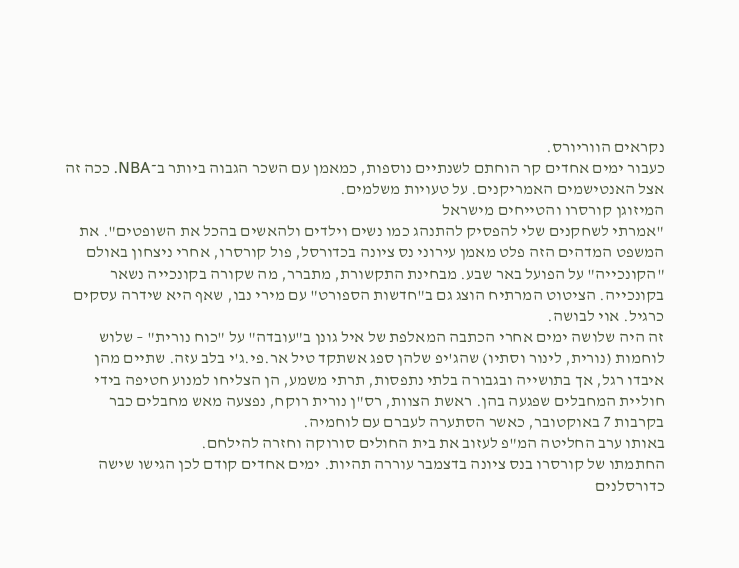נקראים הווריורס.
כעבור ימים אחדים קר הוחתם לשנתיים נוספות, כמאמן עם השכר הגבוה ביותר ב־NBA. ככה זה אצל האנטישמים האמריקנים. על טעויות משלמים.
המיזוגן קורסרו והטייחים מישראל
"אמרתי לשחקנים שלי להפסיק להתנהג כמו נשים וילדים ולהאשים בהכל את השופטים". את המשפט המדהים הזה פלט מאמן עירוני נס ציונה בכדורסל, פול קורסרו, אחרי ניצחון באולם "הקונכייה" על הפועל באר שבע. מבחינת התקשורת, מתברר, מה שקורה בקונכייה נשאר בקונכייה. הציטוט המרתיח הוצג גם ב"חדשות הספורט" עם מירי נבו, שאף היא שידרה עסקים כרגיל. אוי לבושה.
זה היה שלושה ימים אחרי הכתבה המאלפת של איל גונן ב"עובדה" על "כוח נורית" – שלוש לוחמות (נורית, לינור וסתיו) שהג'יפ שלהן ספג אשתקד טיל אר.פי.ג'י בלב עזה. שתיים מהן איבדו רגל, אך בתושייה ובגבורה בלתי נתפסות, תרתי משמע, הן הצליחו למנוע חטיפה בידי חוליית המחבלים שפגעה בהן. ראשת הצוות, רס"ן נורית רוקח, נפצעה מאש מחבלים כבר בקרבות 7 באוקטובר, כאשר הסתערה לעברם עם לוחמיה.
באותו ערב החליטה המ"פ לעזוב את בית החולים סורוקה וחזרה להילחם.
החתמתו של קורסרו בנס ציונה בדצמבר עוררה תהיות. ימים אחדים קודם לכן הגישו שישה כדורסלנים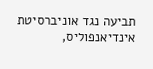תביעה נגד אוניברסיטת אינדיאנפוליס,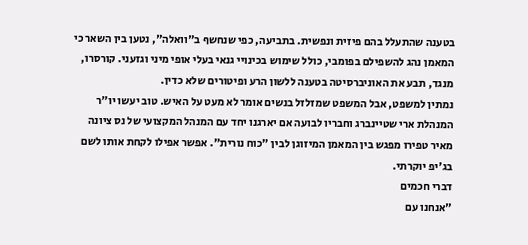בטענה שהתעלל בהם פיזית ונפשית. בתביעה, כפי שנחשף ב"וואלה", נטען בין השאר כי המאמן נהג להשפילם בפומבי, כולל שימוש בכינויי גנאי בעלי אופי מיני וגזעני. קורסרו, מנגד, תבע את האוניברסיטה בטענה ללשון הרע ופיטורים שלא כדין.
נמתין למשפט, אבל המשפט שמזלזל בנשים אומר לא מעט על האיש. טוב יעשו יו"ר המנהלת ארי שטיינברג וחבריו לבועה אם יארגנו יחד עם המנהל המקצועי של נס ציונה מאיר טפירו מפגש בין המאמן המיזוגן לבין "כוח נורית". אפשר אפילו לקחת אותו לשם בג'יפ יוקרתי.
דברי חכמים
"אנחנו עם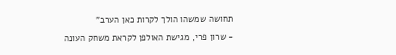תחושה שמשהו הולך לקרות כאן הערב"
- שרון פרי, מגישת האולפן לקראת משחק העונה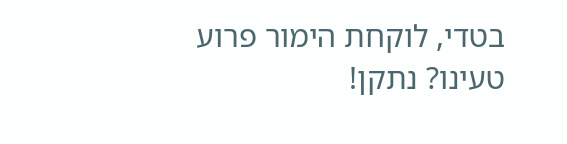בטדי, לוקחת הימור פרוע
טעינו? נתקן!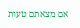אם מצאתם טעות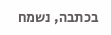בכתבה, נשמח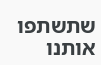שתשתפו אותנו